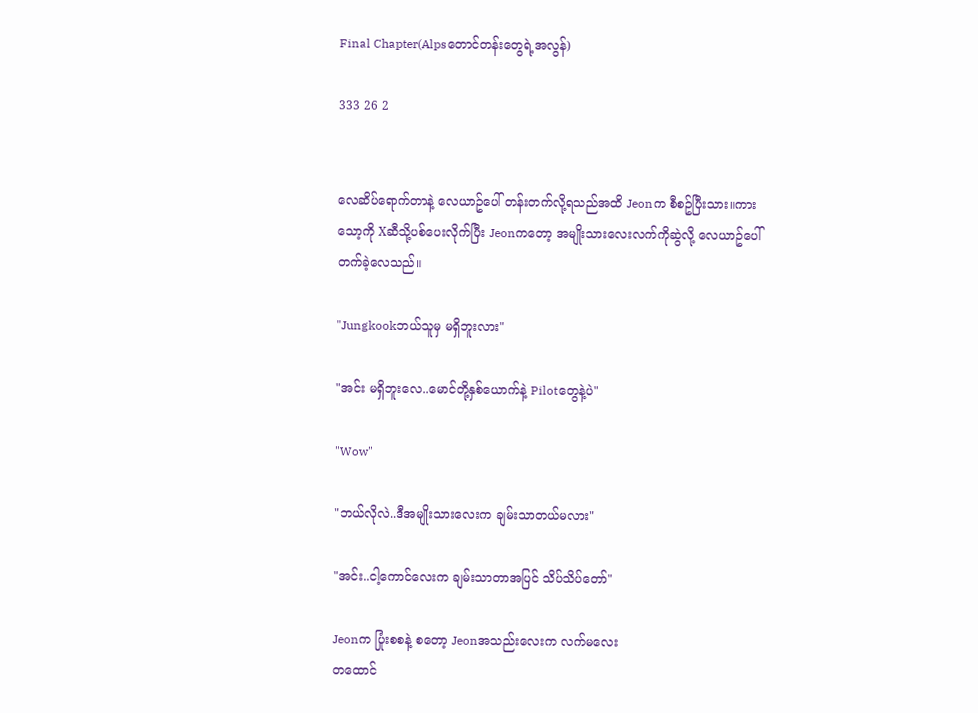Final Chapter(Alpsတောင်တန်းတွေရဲ့အလွန်)

333 26 2


လေဆိပ်ရောက်တာနဲ့ လေယာဥ်ပေါ် တန်းတက်လို့ရသည်အထိ Jeonက စီစဥ်ပြီးသား။ကားသော့ကို Xဆီသို့ပစ်ပေးလိုက်ပြီး Jeonကတော့ အမျိုးသားလေးလက်ကိုဆွဲလို့ လေယာဥ်ပေါ် တက်ခဲ့လေသည်။

"Jungkookဘယ်သူမှ မရှိဘူးလား"

"အင်း မရှိဘူးလေ..မောင်တို့နှစ်ယောက်နဲ့ Pilotတွေနဲ့ပဲ"

"Wow"

"ဘယ်လိုလဲ..ဒီအမျိုးသားလေးက ချမ်းသာတယ်မလား"

"အင်း..ငါ့ကောင်လေးက ချမ်းသာတာအပြင် သိပ်သိပ်တော်"

Jeonက ပြုံးစစနဲ့ စတော့ Jeonအသည်းလေးက လက်မလေး
တထောင်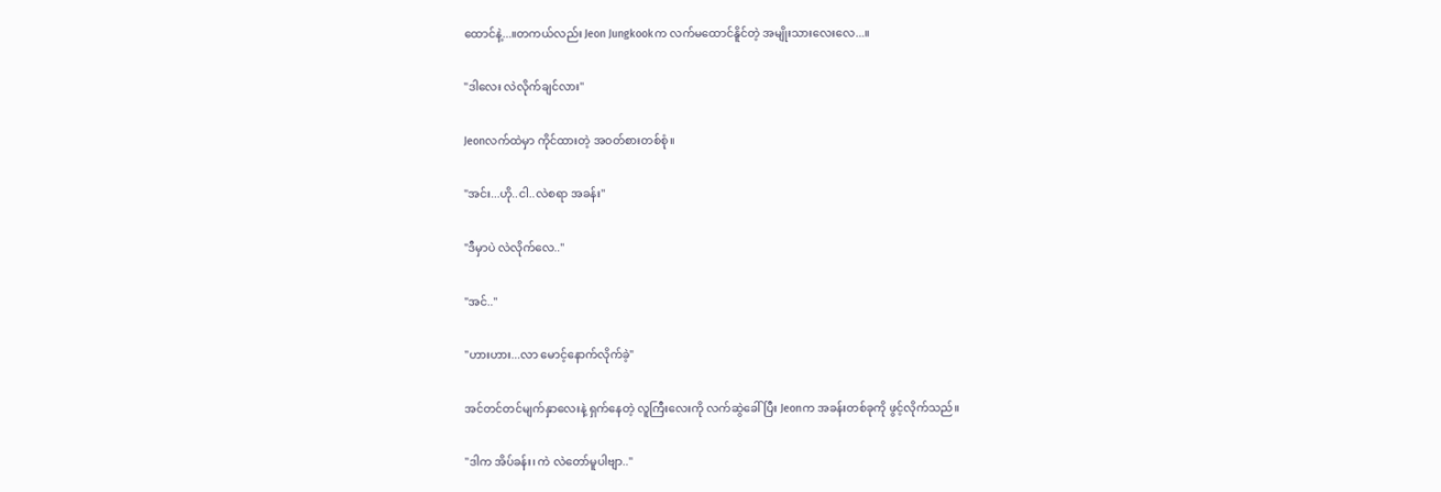ထောင်နဲ့...။တကယ်လည်း Jeon Jungkookက လက်မထောင်နိူင်တဲ့ အမျိုးသားလေးလေ...။

"ဒါလေး လဲလိုက်ချင်လား"

Jeonလက်ထဲမှာ ကိုင်ထားတဲ့ အဝတ်စားတစ်စုံ။

"အင်း...ဟို..ငါ..လဲစရာ အခန်း"

"ဒီမှာပဲ လဲလိုက်လေ.."

"အင်.."

"ဟားဟား...လာ မောင့်နောက်လိုက်ခဲ့"

အင်တင်တင်မျက်နှာလေးနဲ့ ရှက်နေတဲ့ လူကြီးလေးကို လက်ဆွဲခေါ်ပြီး Jeonက အခန်းတစ်ခုကို ဖွင့်လိုက်သည်။

"ဒါက အိပ်ခန်း၊ ကဲ လဲတော်မူပါဗျာ.."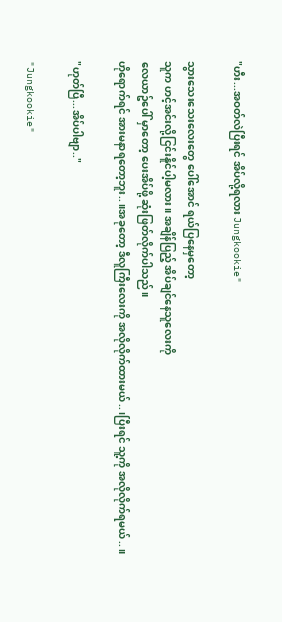"ဟီး...အဝတ်လဲပြီးရင် အိပ်လို့ရလား Jungkookie"

သွားသေးသေးလေးတွေ ပေါ်အောင် ရယ်ပြနေမှတော့
သူက ဟင့်အင်းလို့ငြင်းနိူင်ပါ့မလား။ အချိန်ပြည့် အိပ်ချင်နေသူလေးကို
လေယာဥ်ပေါ် မှာတော့ ပေးအိပ်ဖို့ ဆုံးဖြတ်လိုက်ပါသည်။
ဟိုရောက်ရင် အားမနာရတော့ဘူး..။အခုတော့ ဒီလူကြီးလေးကို အလိုလိုက်ထားမယ်..၊ပြီးရင် သူ့ကို အလိုလိုက်ရမယ်..။

"ဟုတ်ပြီ...အိပ်ပါဗျာ.."

"Jungkookie"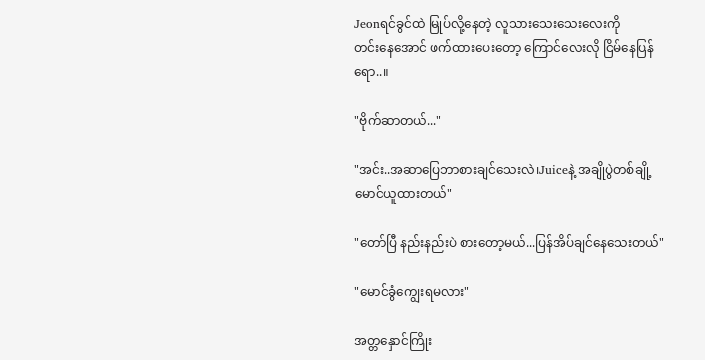Jeonရင်ခွင်ထဲ မြုပ်လို့နေတဲ့ လူသားသေးသေးလေးကို
တင်းနေအောင် ဖက်ထားပေးတော့ ကြောင်လေးလို ငြိမ်နေပြန်ရော..။

"ဗိုက်ဆာတယ်..."

"အင်း..အဆာပြေဘာစားချင်သေးလဲ၊Juiceနဲ့ အချိုပွဲတစ်ချို့ မောင်ယူထားတယ်"

"တော်ပြီ နည်းနည်းပဲ စားတော့မယ်...ပြန်အိပ်ချင်နေသေးတယ်"

"မောင်ခွံကျွေးရမလား"

အတ္တနှောင်ကြိုး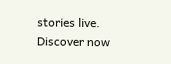stories live. Discover now